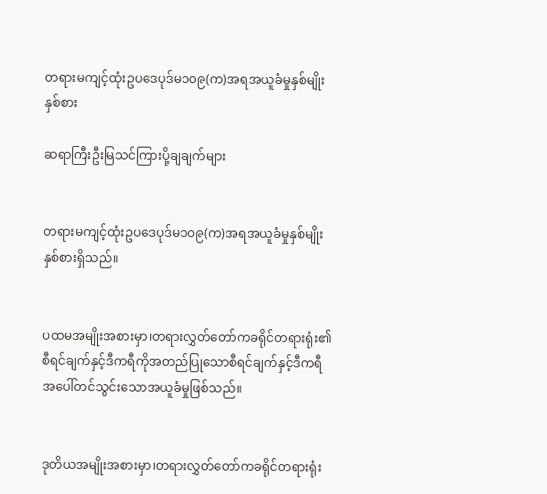တရားမကျင့်ထုံးဥပဒေပုဒ်မ၁၀၉(က)အရအယူခံမှုနှစ်မျိုးနှစ်စား

ဆရာကြီးဦးမြသင်ကြားပို့ချချက်များ


တရားမကျင့်ထုံးဥပဒေပုဒ်မ၁၀၉(က)အရအယူခံမှုနှစ်မျိုးနှစ်စားရှိသည်။


ပထမအမျိုးအစားမှာ၊တရားလွှတ်တော်ကခရိုင်တရားရုံး၏စီရင်ချက်နှင့်ဒီကရီကိုအတည်ပြုသောစီရင်ချက်နှင့်ဒီကရီအပေါ်တင်သွင်းသောအယူခံမှုဖြစ်သည်။


ဒုတိယအမျိုးအစားမှာ၊တရားလွှတ်တော်ကခရိုင်တရားရုံး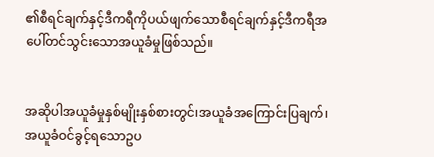၏စီရင်ချက်နှင့်ဒီကရီကိုပယ်ဖျက်သောစီရင်ချက်နှင့်ဒီကရီအပေါ်တင်သွင်းသောအယူခံမှုဖြစ်သည်။


အဆိုပါအယူခံမှုနှစ်မျိုးနှစ်စားတွင်၊အယူခံအကြောင်းပြချက်၊အယူခံဝင်ခွင့်ရသောဥပ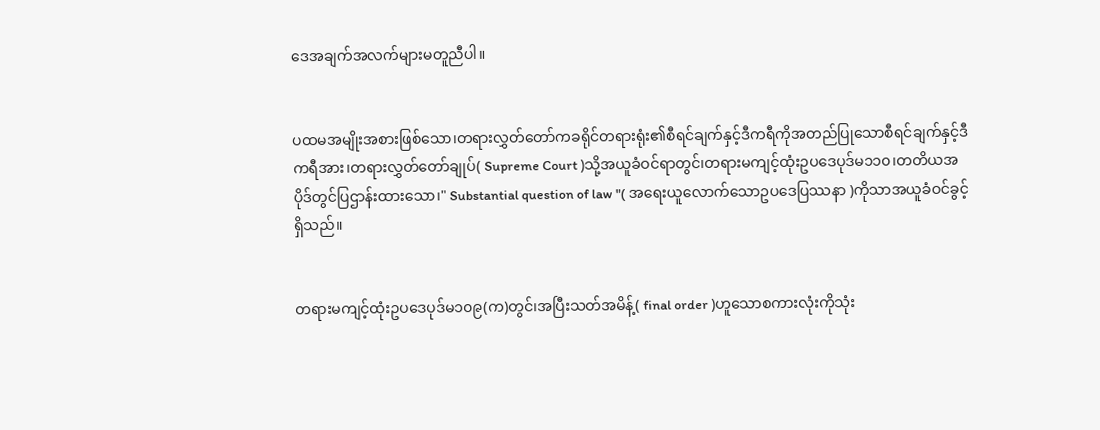ဒေအချက်အလက်များမတူညီပါ။


ပထမအမျိုးအစားဖြစ်သော၊တရားလွှတ်တော်ကခရိုင်တရားရုံး၏စီရင်ချက်နှင့်ဒီကရီကိုအတည်ပြုသောစီရင်ချက်နှင့်ဒီကရီအား၊တရားလွှတ်တော်ချုပ်( Supreme Court )သို့အယူခံဝင်ရာတွင်၊တရားမကျင့်ထုံးဥပဒေပုဒ်မ၁၁၀၊တတိယအပိုဒ်တွင်ပြဌာန်းထားသော၊" Substantial question of law "( အရေးယူလောက်သောဥပဒေပြဿနာ )ကိုသာအယူခံဝင်ခွင့်ရှိသည်။


တရားမကျင့်ထုံးဥပဒေပုဒ်မ၁၀၉(က)တွင်၊အပြီးသတ်အမိန့်( final order )ဟူသောစကားလုံးကိုသုံး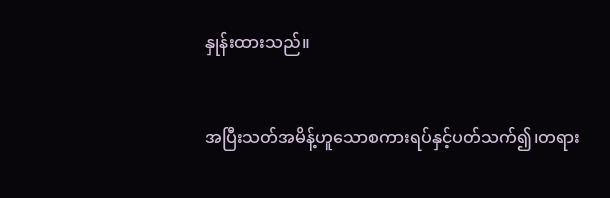နှုန်းထားသည်။


အပြီးသတ်အမိန့်ဟူသောစကားရပ်နှင့်ပတ်သက်၍၊တရား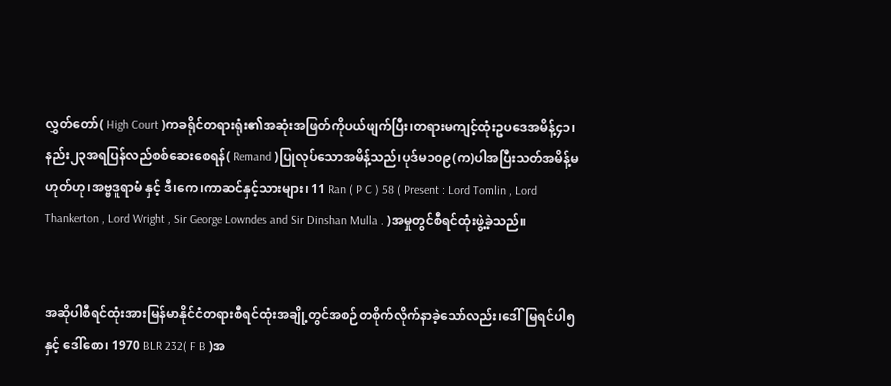လွှတ်တော်( High Court )ကခရိုင်တရားရုံး၏အဆုံးအဖြတ်ကိုပယ်ဖျက်ပြီး၊တရားမကျင့်ထုံးဥပဒေအမိန့်၄၁၊နည်း၂၃အရပြန်လည်စစ်ဆေးစေရန်( Remand )ပြုလုပ်သောအမိန့်သည်၊ပုဒ်မ၁၀၉(က)ပါအပြီးသတ်အမိန့်မဟုတ်ဟု၊အဗ္ဗဒူရာမံ နှင့် ဒီ၊ကေ၊ကာဆင်နှင့်သားများ၊ 11 Ran ( P C ) 58 ( Present : Lord Tomlin , Lord Thankerton , Lord Wright , Sir George Lowndes and Sir Dinshan Mulla . )အမှုတွင်စီရင်ထုံးဖွဲ့ခဲ့သည်။


အဆိုပါစီရင်ထုံးအားမြန်မာနိုင်ငံတရားစီရင်ထုံးအချို့တွင်အစဉ်တစိုက်လိုက်နာခဲ့သော်လည်း၊ဒေါ်မြရင်ပါ၅ နှင့် ဒေါ်စော၊ 1970 BLR 232( F B )အ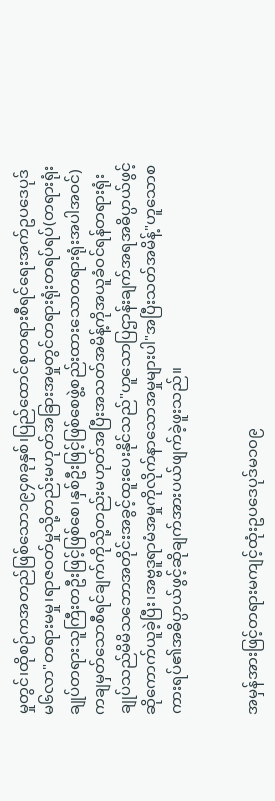မှုတွင်၊ထိုစဉ်ကအတည်ဖြစ်သော၁၉၄၈ခုနှစ်၊ပြည်ထောင်စုတရားစီရင်ရေးအက်ဥပဒေပုဒ်မ၆လာ"တရားမမှု၊ရာဇဝတ်မှုသို့တည်းမဟုတ်အခြားအမှုတွင်တရားရုံးတရပ်ရပ်(တရားရုံးချုပ်တရားသူကြီးတဦးဖြင့်ဖြစ်စေ၊နှစ်ဦးဖြင့်ဖြစ်စေဖွဲ့စည်းထားသောတရားရုံးအပါအဝင်)ကချမှတ်သောစီရင်ချက်ကိုသို့တည်းမဟုတ်အပြီးအသတ်အမိန့်ကိုအယူခံဝင်ရန်တရားရုံးချုပ်သည်မိမိသဘောအတိုင်းအခွင့်ထူးပေးနိုင်သည်"ဟူသောပြဌာန်းချက်အရအဓိပ္ပာယ်ဖွင့်ဆိုကောက်ယူခဲ့ပြီး၊အဗ္ဗဒူရာမံအမှုကိုလိုက်နာသောအမှုများပါ"အပြီးသတ်အမိန့်"ဟူသောစကားရပ်၏အဓိပ္ပာယ်ဖွင့်ဆိုချက်အားပယ်ဖျက်ခဲ့ဖူးသည်။


အမှန်အားဖြင့်တရားမကျင့်ထုံးဥပဒေပုဒ်မ၁၀၉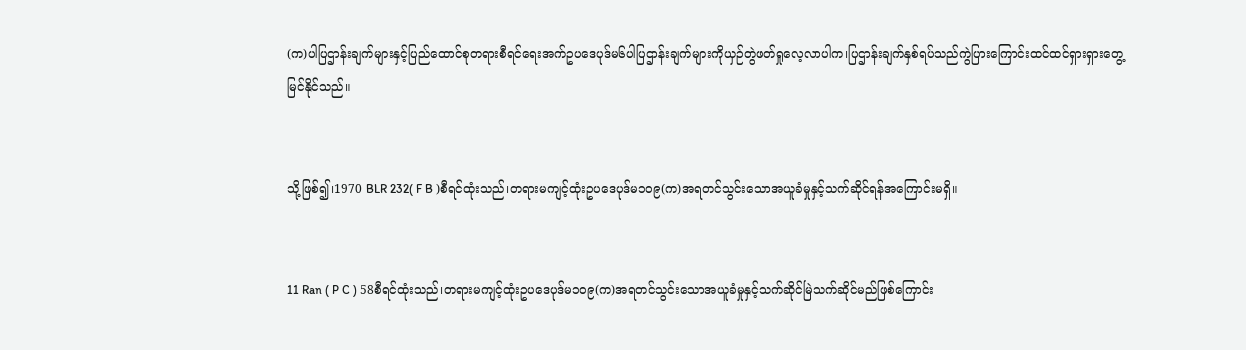(က)ပါပြဌာန်းချက်များနှင့်ပြည်ထောင်စုတရားစီရင်ရေးအက်ဥပဒေပုဒ်မ၆ပါပြဌာန်းချက်များကိုယှဉ်တွဲဖတ်ရှုလေ့လာပါက၊ပြဌာန်းချက်နှစ်ရပ်သည်ကွဲပြားကြောင်းထင်ထင်ရှားရှားတွေ့မြင်နိုင်သည်။


သို့ဖြစ်၍၊1970 BLR 232( F B )စီရင်ထုံးသည်၊တရားမကျင့်ထုံးဥပဒေပုဒ်မ၁၀၉(က)အရတင်သွင်းသောအယူခံမှုနှင့်သက်ဆိုင်ရန်အကြောင်းမရှိ။


11 Ran ( P C ) 58စီရင်ထုံးသည်၊တရားမကျင့်ထုံးဥပဒေပုဒ်မ၁၀၉(က)အရတင်သွင်းသောအယူခံမှုနှင့်သက်ဆိုင်မြဲသက်ဆိုင်မည်ဖြစ်ကြောင်း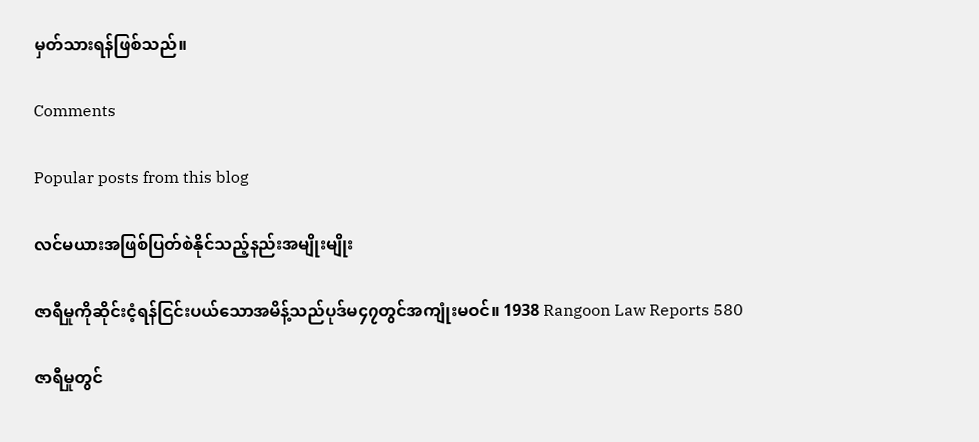မှတ်သားရန်ဖြစ်သည်။

Comments

Popular posts from this blog

လင်မယားအဖြစ်ပြတ်စဲနိုင်သည့်နည်းအမျိုးမျိုး

ဇာရီမှုကိုဆိုင်းငံ့ရန်ငြင်းပယ်သောအမိန့်သည်ပုဒ်မ၄၇တွင်အကျုံးမဝင်။ 1938 Rangoon Law Reports 580

ဇာရီမှုတွင်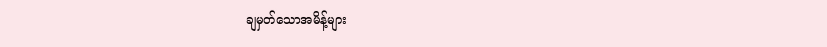ချမှတ်သောအမိန့်များ